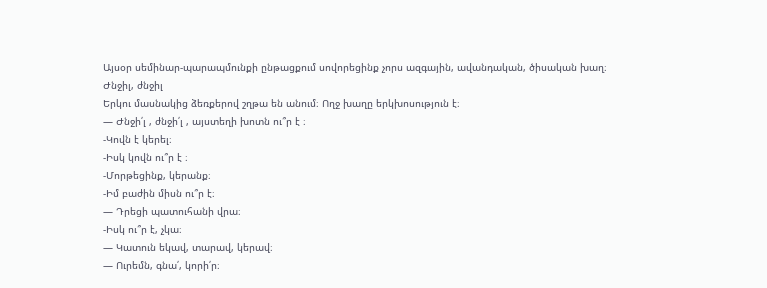Այսօր սեմինար-պարապմունքի ընթացքում սովորեցինք չորս ազգային, ավանդական, ծիսական խաղ։
Ժնջիլ, ժնջիլ
Երկու մասնակից ձեռքերով շղթա են անում։ Ողջ խաղը երկխոսություն է։
— Ժնջի՛լ , ժնջի՛լ , այստեղի խոտն ու՞ր է ։
-Կովն է կերել։
-Իսկ կովն ու՞ր է ։
-Մորթեցինք, կերանք։
-Իմ բաժին միսն ու՞ր է։
— Դրեցի պատուհանի վրա։
-Իսկ ու՞ր է, չկա։
— Կատուն եկավ, տարավ, կերավ։
— Ուրեմն, գնա՛, կորի՛ր։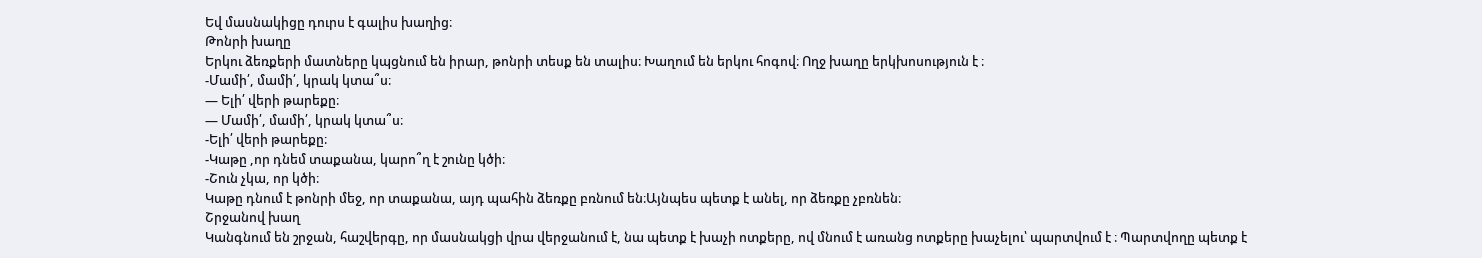Եվ մասնակիցը դուրս է գալիս խաղից։
Թոնրի խաղը
Երկու ձեռքերի մատները կպցնում են իրար, թոնրի տեսք են տալիս։ Խաղում են երկու հոգով։ Ողջ խաղը երկխոսություն է ։
-Մամի՛, մամի՛, կրակ կտա՞ս։
— Ելի՛ վերի թարեքը։
— Մամի՛, մամի՛, կրակ կտա՞ս։
-Ելի՛ վերի թարեքը։
-Կաթը ,որ դնեմ տաքանա, կարո՞ղ է շունը կծի։
-Շուն չկա, որ կծի։
Կաթը դնում է թոնրի մեջ, որ տաքանա, այդ պահին ձեռքը բռնում են։Այնպես պետք է անել, որ ձեռքը չբռնեն։
Շրջանով խաղ
Կանգնում են շրջան, հաշվերգը, որ մասնակցի վրա վերջանում է, նա պետք է խաչի ոտքերը, ով մնում է առանց ոտքերը խաչելու՝ պարտվում է ։ Պարտվողը պետք է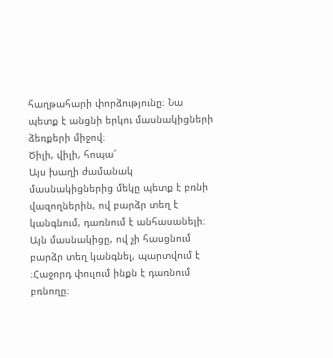հաղթահարի փորձությունը։ Նա պետք է անցնի երկու մասնակիցների ձեռքերի միջով։
Ծիլի, վիլի, հոպա՜
Այս խաղի ժամանակ մասնակիցներից մեկը պետք է բռնի վազողներին, ով բարձր տեղ է կանգնում, դառնում է անհասանելի։ Այն մասնակիցը, ով չի հասցնում բարձր տեղ կանգնել, պարտվում է ։Հաջորդ փուլում ինքն է դառնում բռնողը։